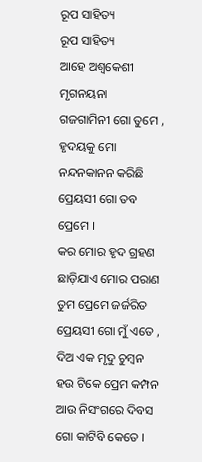ରୂପ ସାହିତ୍ୟ
ରୂପ ସାହିତ୍ୟ
ଆହେ ଅଶ୍ଵକେଶୀ ମୃଗନୟନା
ଗଜଗାମିନୀ ଗୋ ତୁମେ ,
ହୃଦୟକୁ ମୋ ନନ୍ଦନକାନନ କରିଛି
ପ୍ରେୟସୀ ଗୋ ତବ ପ୍ରେମେ ।
କର ମୋର ହୃଦ ଗ୍ରହଣ
ଛାଡ଼ିଯାଏ ମୋର ପରାଣ
ତୁମ ପ୍ରେମେ ଜର୍ଜରିତ ପ୍ରେୟସୀ ଗୋ ମୁଁ ଏତେ ,
ଦିଅ ଏକ ମୃଦୁ ଚୁମ୍ବନ
ହଉ ଟିକେ ପ୍ରେମ କମ୍ପନ
ଆଉ ନିସଂଗରେ ଦିବସ ଗୋ କାଟିବି କେତେ ।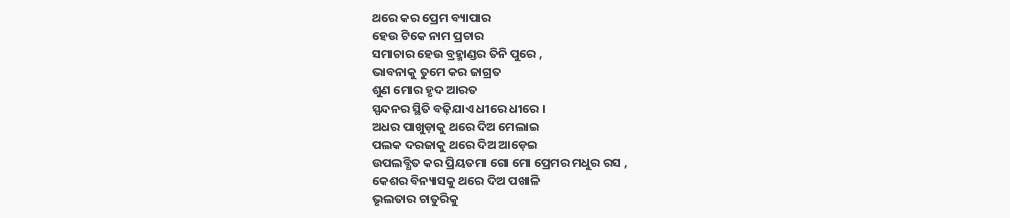ଥରେ କର ପ୍ରେମ ବ୍ୟାପାର
ହେଉ ଟିକେ ନାମ ପ୍ରଚାର
ସମାଚାର ହେଉ ବ୍ରହ୍ମାଣ୍ଡର ତିନି ପୁରେ ,
ଭାବନାକୁ ତୁମେ କର ଜାଗ୍ରତ
ଶୁଣ ମୋର ହୃଦ ଆରତ
ସ୍ପନ୍ଦନର ସ୍ଥିତି ବଢ଼ିଯାଏ ଧୀରେ ଧୀରେ ।
ଅଧର ପାଖୁଡ଼ାକୁ ଥରେ ଦିଅ ମେଲାଇ
ପଲକ ଦରଜାକୁ ଥରେ ଦିଅ ଆଡ଼େଇ
ଉପଲବ୍ଧିତ କର ପ୍ରିୟତମା ଗୋ ମୋ ପ୍ରେମର ମଧୁର ରସ ,
କେଶର ବିନ୍ୟାସକୁ ଥରେ ଦିଅ ପଖାଳି
ଭୃଲତାର ଚାତୁରିକୁ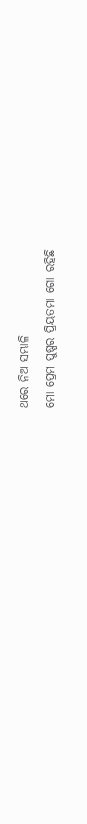ଥରେ ନିଅ ସମ୍ଭାଳି
ମୋ ପ୍ରେମ ପୁଷ୍ପର ପ୍ରିୟତମା ଗୋ ରହିଛି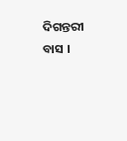ଦିଗନ୍ତରୀ ବାସ ।